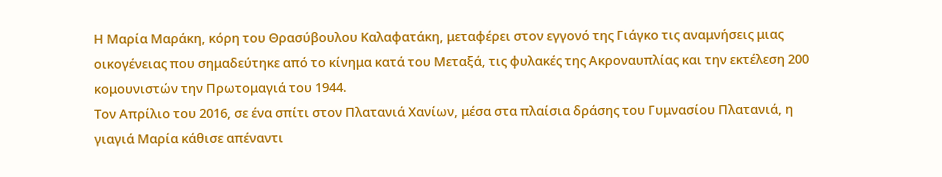Η Μαρία Μαράκη, κόρη του Θρασύβουλου Καλαφατάκη, μεταφέρει στον εγγονό της Γιάγκο τις αναμνήσεις μιας οικογένειας που σημαδεύτηκε από το κίνημα κατά του Μεταξά, τις φυλακές της Ακροναυπλίας και την εκτέλεση 200 κομουνιστών την Πρωτομαγιά του 1944.
Τον Απρίλιο του 2016, σε ένα σπίτι στον Πλατανιά Χανίων, μέσα στα πλαίσια δράσης του Γυμνασίου Πλατανιά, η γιαγιά Μαρία κάθισε απέναντι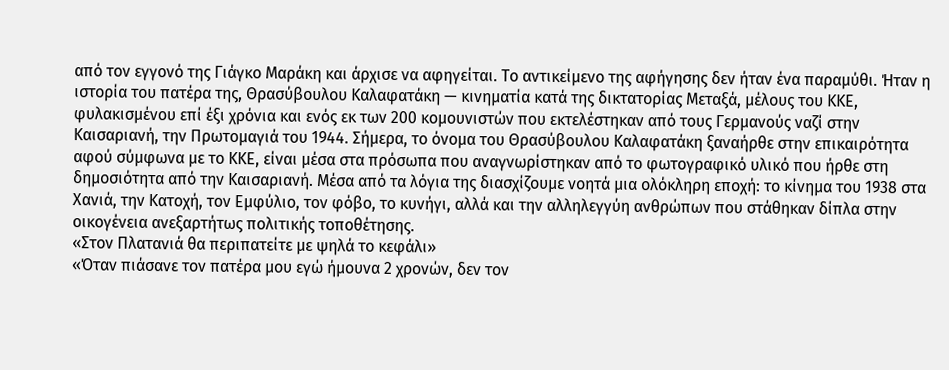από τον εγγονό της Γιάγκο Μαράκη και άρχισε να αφηγείται. Το αντικείμενο της αφήγησης δεν ήταν ένα παραμύθι. Ήταν η ιστορία του πατέρα της, Θρασύβουλου Καλαφατάκη — κινηματία κατά της δικτατορίας Μεταξά, μέλους του ΚΚΕ, φυλακισμένου επί έξι χρόνια και ενός εκ των 200 κομουνιστών που εκτελέστηκαν από τους Γερμανούς ναζί στην Καισαριανή, την Πρωτομαγιά του 1944. Σήμερα, το όνομα του Θρασύβουλου Καλαφατάκη ξαναήρθε στην επικαιρότητα αφού σύμφωνα με το ΚΚΕ, είναι μέσα στα πρόσωπα που αναγνωρίστηκαν από το φωτογραφικό υλικό που ήρθε στη δημοσιότητα από την Καισαριανή. Μέσα από τα λόγια της διασχίζουμε νοητά μια ολόκληρη εποχή: το κίνημα του 1938 στα Χανιά, την Κατοχή, τον Εμφύλιο, τον φόβο, το κυνήγι, αλλά και την αλληλεγγύη ανθρώπων που στάθηκαν δίπλα στην οικογένεια ανεξαρτήτως πολιτικής τοποθέτησης.
«Στον Πλατανιά θα περιπατείτε με ψηλά το κεφάλι»
«Όταν πιάσανε τον πατέρα μου εγώ ήμουνα 2 χρονών, δεν τον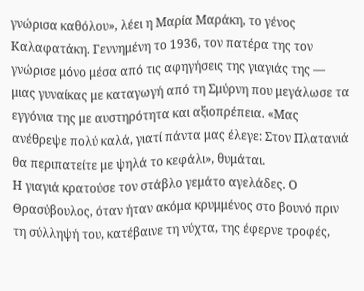γνώρισα καθόλου», λέει η Μαρία Μαράκη, το γένος Καλαφατάκη. Γεννημένη το 1936, τον πατέρα της τον γνώρισε μόνο μέσα από τις αφηγήσεις της γιαγιάς της — μιας γυναίκας με καταγωγή από τη Σμύρνη που μεγάλωσε τα εγγόνια της με αυστηρότητα και αξιοπρέπεια. «Μας ανέθρεψε πολύ καλά, γιατί πάντα μας έλεγε: Στον Πλατανιά θα περιπατείτε με ψηλά το κεφάλι», θυμάται.
Η γιαγιά κρατούσε τον στάβλο γεμάτο αγελάδες. Ο Θρασύβουλος, όταν ήταν ακόμα κρυμμένος στο βουνό πριν τη σύλληψή του, κατέβαινε τη νύχτα, της έφερνε τροφές,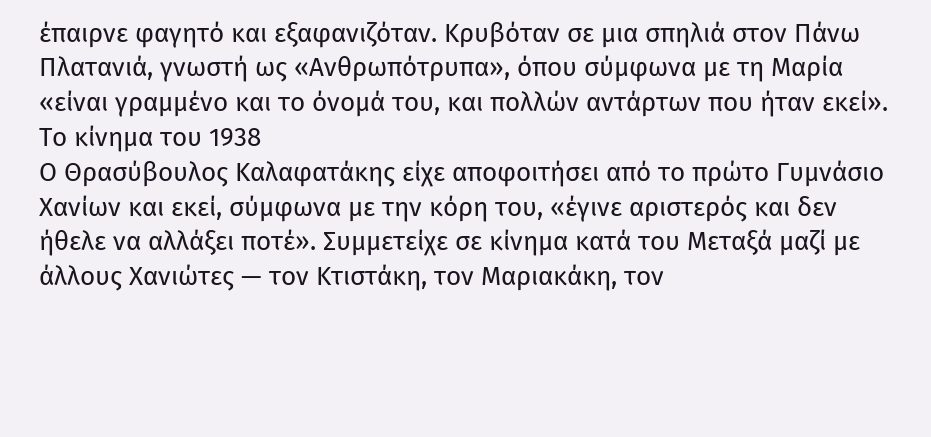έπαιρνε φαγητό και εξαφανιζόταν. Κρυβόταν σε μια σπηλιά στον Πάνω Πλατανιά, γνωστή ως «Ανθρωπότρυπα», όπου σύμφωνα με τη Μαρία «είναι γραμμένο και το όνομά του, και πολλών αντάρτων που ήταν εκεί».
Το κίνημα του 1938
Ο Θρασύβουλος Καλαφατάκης είχε αποφοιτήσει από το πρώτο Γυμνάσιο Χανίων και εκεί, σύμφωνα με την κόρη του, «έγινε αριστερός και δεν ήθελε να αλλάξει ποτέ». Συμμετείχε σε κίνημα κατά του Μεταξά μαζί με άλλους Χανιώτες — τον Κτιστάκη, τον Μαριακάκη, τον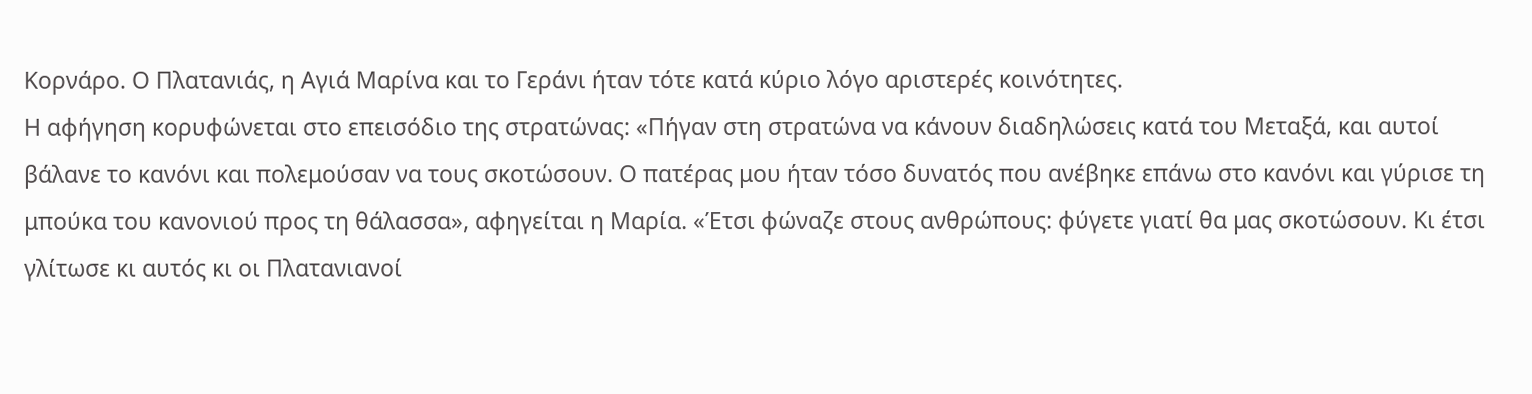Κορνάρο. Ο Πλατανιάς, η Αγιά Μαρίνα και το Γεράνι ήταν τότε κατά κύριο λόγο αριστερές κοινότητες.
Η αφήγηση κορυφώνεται στο επεισόδιο της στρατώνας: «Πήγαν στη στρατώνα να κάνουν διαδηλώσεις κατά του Μεταξά, και αυτοί βάλανε το κανόνι και πολεμούσαν να τους σκοτώσουν. Ο πατέρας μου ήταν τόσο δυνατός που ανέβηκε επάνω στο κανόνι και γύρισε τη μπούκα του κανονιού προς τη θάλασσα», αφηγείται η Μαρία. «Έτσι φώναζε στους ανθρώπους: φύγετε γιατί θα μας σκοτώσουν. Κι έτσι γλίτωσε κι αυτός κι οι Πλατανιανοί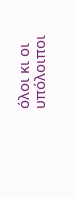όλοι κι οι υπόλοιποι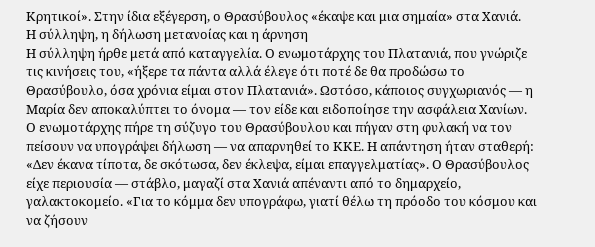Κρητικοί». Στην ίδια εξέγερση, ο Θρασύβουλος «έκαψε και μια σημαία» στα Χανιά.
Η σύλληψη, η δήλωση μετανοίας και η άρνηση
Η σύλληψη ήρθε μετά από καταγγελία. Ο ενωμοτάρχης του Πλατανιά, που γνώριζε τις κινήσεις του, «ήξερε τα πάντα αλλά έλεγε ότι ποτέ δε θα προδώσω το Θρασύβουλο, όσα χρόνια είμαι στον Πλατανιά». Ωστόσο, κάποιος συγχωριανός — η Μαρία δεν αποκαλύπτει το όνομα — τον είδε και ειδοποίησε την ασφάλεια Χανίων.
Ο ενωμοτάρχης πήρε τη σύζυγο του Θρασύβουλου και πήγαν στη φυλακή να τον πείσουν να υπογράψει δήλωση — να απαρνηθεί το ΚΚΕ. Η απάντηση ήταν σταθερή: «Δεν έκανα τίποτα, δε σκότωσα, δεν έκλεψα, είμαι επαγγελματίας». Ο Θρασύβουλος είχε περιουσία — στάβλο, μαγαζί στα Χανιά απέναντι από το δημαρχείο, γαλακτοκομείο. «Για το κόμμα δεν υπογράφω, γιατί θέλω τη πρόοδο του κόσμου και να ζήσουν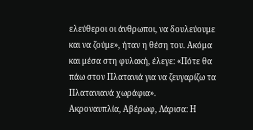ελεύθεροι οι άνθρωποι, να δουλεύουμε και να ζούμε», ήταν η θέση του. Ακόμα και μέσα στη φυλακή, έλεγε: «Πότε θα πάω στον Πλατανιά για να ζευγαρίζω τα Πλατανιανά χωράφια».
Ακροναυπλία, Αβέρωφ, Λάρισα: Η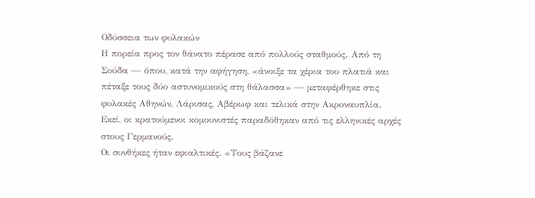Οδύσσεια των φυλακών
Η πορεία προς τον θάνατο πέρασε από πολλούς σταθμούς. Από τη Σούδα — όπου, κατά την αφήγηση, «άνοιξε τα χέρια του πλατιά και πέταξε τους δύο αστυνομικούς στη θάλασσα» — μεταφέρθηκε στις φυλακές Αθηνών, Λάρισας, Αβέρωφ και τελικά στην Ακροναυπλία. Εκεί, οι κρατούμενοι κομουνιστές παραδόθηκαν από τις ελληνικές αρχές στους Γερμανούς.
Οι συνθήκες ήταν εφιαλτικές. «Τους βάζανε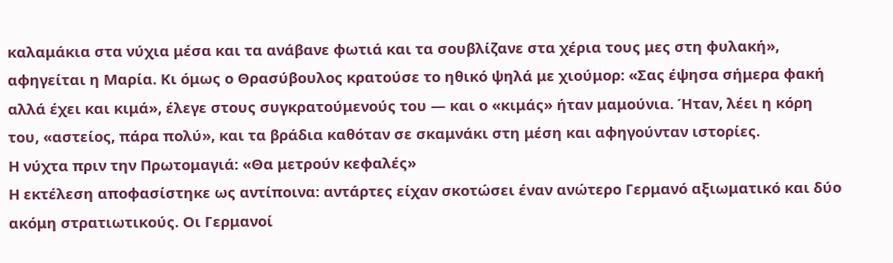καλαμάκια στα νύχια μέσα και τα ανάβανε φωτιά και τα σουβλίζανε στα χέρια τους μες στη φυλακή», αφηγείται η Μαρία. Κι όμως ο Θρασύβουλος κρατούσε το ηθικό ψηλά με χιούμορ: «Σας έψησα σήμερα φακή αλλά έχει και κιμά», έλεγε στους συγκρατούμενούς του — και ο «κιμάς» ήταν μαμούνια. Ήταν, λέει η κόρη του, «αστείος, πάρα πολύ», και τα βράδια καθόταν σε σκαμνάκι στη μέση και αφηγούνταν ιστορίες.
Η νύχτα πριν την Πρωτομαγιά: «Θα μετρούν κεφαλές»
Η εκτέλεση αποφασίστηκε ως αντίποινα: αντάρτες είχαν σκοτώσει έναν ανώτερο Γερμανό αξιωματικό και δύο ακόμη στρατιωτικούς. Οι Γερμανοί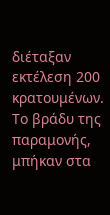διέταξαν εκτέλεση 200 κρατουμένων. Το βράδυ της παραμονής, μπήκαν στα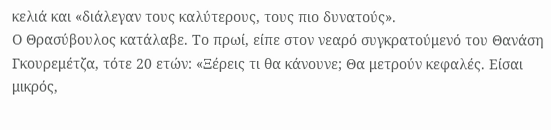κελιά και «διάλεγαν τους καλύτερους, τους πιο δυνατούς».
Ο Θρασύβουλος κατάλαβε. Το πρωί, είπε στον νεαρό συγκρατούμενό του Θανάση Γκουρεμέτζα, τότε 20 ετών: «Ξέρεις τι θα κάνουνε; Θα μετρούν κεφαλές. Είσαι μικρός,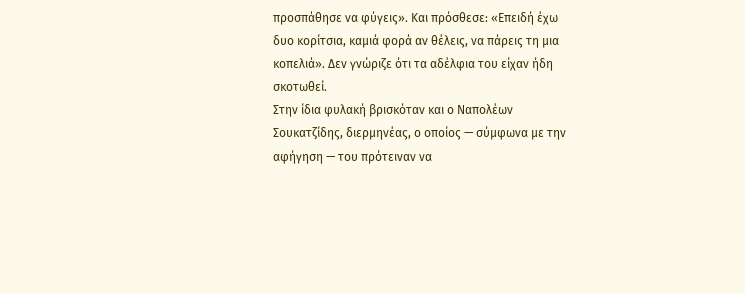προσπάθησε να φύγεις». Και πρόσθεσε: «Επειδή έχω δυο κορίτσια, καμιά φορά αν θέλεις, να πάρεις τη μια κοπελιά». Δεν γνώριζε ότι τα αδέλφια του είχαν ήδη σκοτωθεί.
Στην ίδια φυλακή βρισκόταν και ο Ναπολέων Σουκατζίδης, διερμηνέας, ο οποίος — σύμφωνα με την αφήγηση — του πρότειναν να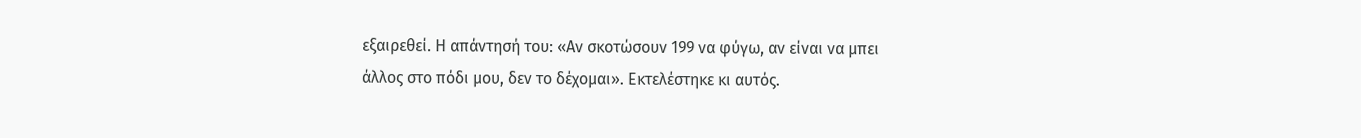εξαιρεθεί. Η απάντησή του: «Αν σκοτώσουν 199 να φύγω, αν είναι να μπει άλλος στο πόδι μου, δεν το δέχομαι». Εκτελέστηκε κι αυτός.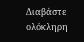Διαβάστε ολόκληρη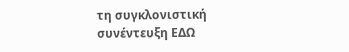τη συγκλονιστική συνέντευξη ΕΔΩ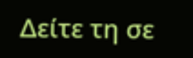Δείτε τη σε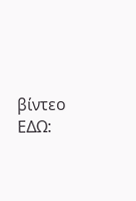βίντεο ΕΔΩ: